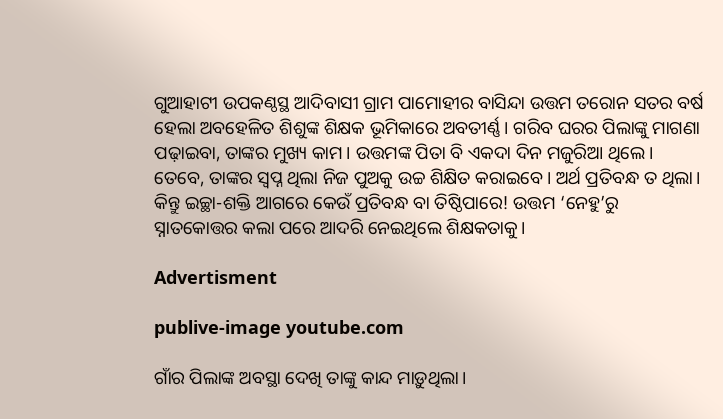ଗୁଆହାଟୀ ଉପକଣ୍ଠସ୍ଥ ଆଦିବାସୀ ଗ୍ରାମ ପାମୋହୀର ବାସିନ୍ଦା ଉତ୍ତମ ତରୋନ ସତର ବର୍ଷ ହେଲା ଅବହେଳିତ ଶିଶୁଙ୍କ ଶିକ୍ଷକ ଭୂମିକାରେ ଅବତୀର୍ଣ୍ଣ। ଗରିବ ଘରର ପିଲାଙ୍କୁ ମାଗଣା ପଢ଼ାଇବା, ତାଙ୍କର ମୁଖ୍ୟ କାମ। ଉତ୍ତମଙ୍କ ପିତା ବି ଏକଦା ଦିନ ମଜୁରିଆ ଥିଲେ। ତେବେ, ତାଙ୍କର ସ୍ୱପ୍ନ ଥିଲା ନିଜ ପୁଅକୁ ଉଚ୍ଚ ଶିକ୍ଷିତ କରାଇବେ। ଅର୍ଥ ପ୍ରତିବନ୍ଧ ତ ଥିଲା। କିନ୍ତୁ ଇଚ୍ଛା-ଶକ୍ତି ଆଗରେ କେଉଁ ପ୍ରତିବନ୍ଧ ବା ତିଷ୍ଠିପାରେ! ଉତ୍ତମ ‘ନେହୁ’ରୁ ସ୍ନାତକୋତ୍ତର କଲା ପରେ ଆଦରି ନେଇଥିଲେ ଶିକ୍ଷକତାକୁ।

Advertisment

publive-image youtube.com

ଗାଁର ପିଲାଙ୍କ ଅବସ୍ଥା ଦେଖି ତାଙ୍କୁ କାନ୍ଦ ମାଡ଼ୁଥିଲା।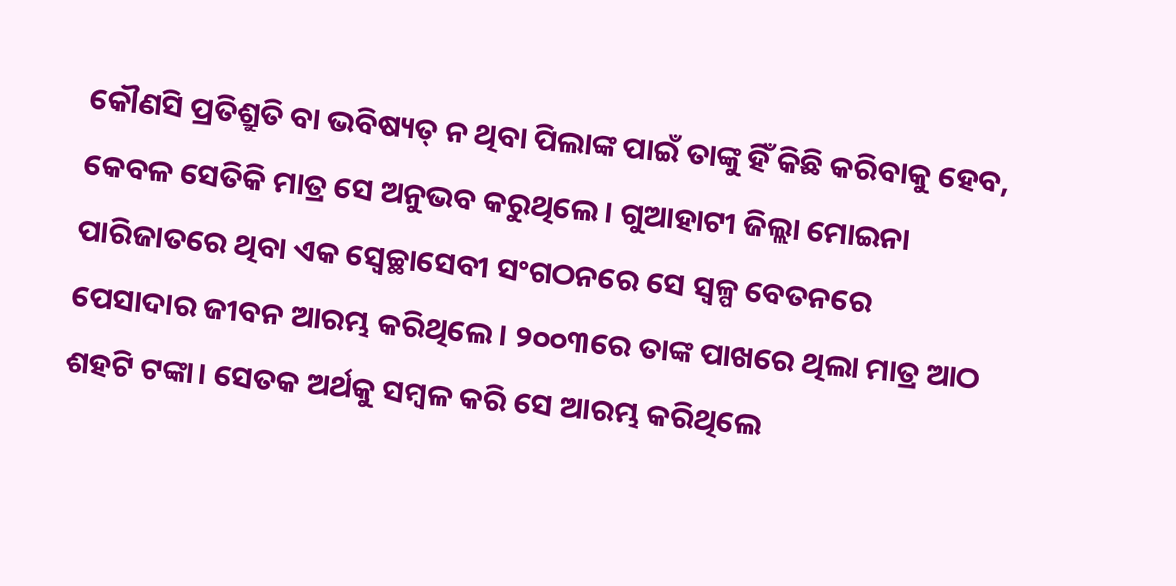କୌଣସି ପ୍ରତିଶ୍ରୁତି ବା ଭବିଷ୍ୟତ୍‌ ନ ଥିବା ପିଲାଙ୍କ ପାଇଁ ତାଙ୍କୁ ହିଁ କିଛି କରିବାକୁ ହେବ, କେବଳ ସେତିକି ମାତ୍ର ସେ ଅନୁଭବ କରୁଥିଲେ। ଗୁଆହାଟୀ ଜିଲ୍ଲା ମୋଇନା ପାରିଜାତରେ ଥିବା ଏକ ସ୍ବେଚ୍ଛାସେବୀ ସଂଗଠନରେ ସେ ସ୍ୱଳ୍ପ ବେତନରେ ପେସାଦାର ଜୀବନ ଆରମ୍ଭ କରିଥିଲେ। ୨୦୦୩ରେ ତାଙ୍କ ପାଖରେ ଥିଲା ମାତ୍ର ଆଠ ଶହଟି ଟଙ୍କା। ସେତକ ଅର୍ଥକୁ ସମ୍ବଳ କରି ସେ ଆରମ୍ଭ କରିଥିଲେ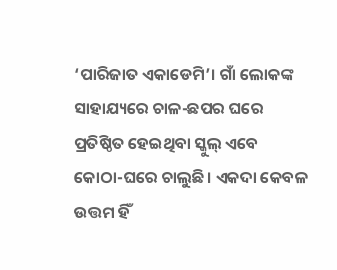‘ପାରିଜାତ ଏକାଡେମି’। ଗାଁ ଲୋକଙ୍କ ସାହାଯ୍ୟରେ ଚାଳ-ଛପର ଘରେ ପ୍ରତିଷ୍ଠିତ ହେଇଥିବା ସ୍କୁଲ୍‌ ଏବେ କୋଠା-ଘରେ ଚାଲୁଛି। ଏକଦା କେବଳ ଉତ୍ତମ ହିଁ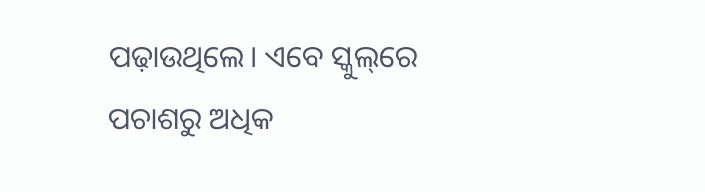ପଢ଼ାଉଥିଲେ। ଏବେ ସ୍କୁଲ୍‌ରେ ପଚାଶରୁ ଅଧିକ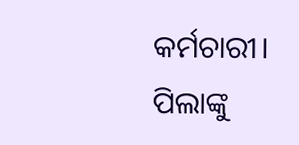କର୍ମଚାରୀ। ପିଲାଙ୍କୁ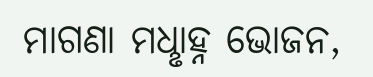ମାଗଣା ମଧୢାହ୍ନ ଭୋଜନ,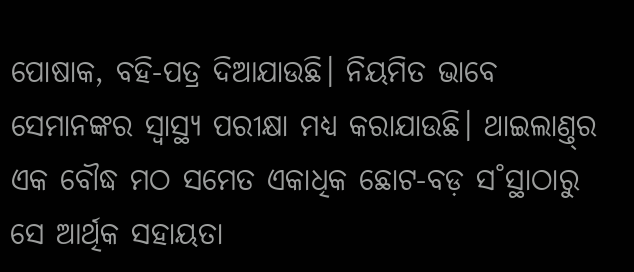ପୋଷାକ, ବହି-ପତ୍ର ଦିଆଯାଉଛି। ନିୟମିତ ଭାବେ ସେମାନଙ୍କର ସ୍ୱାସ୍ଥ୍ୟ ପରୀକ୍ଷା ମଧ୍ୟ କରାଯାଉଛି। ଥାଇଲାଣ୍ତ୍‌ର ଏକ ବୌଦ୍ଧ ମଠ ସମେତ ଏକାଧିକ ଛୋଟ-ବଡ଼ ସ˚ସ୍ଥାଠାରୁ ସେ ଆର୍ଥିକ ସହାୟତା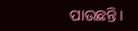ପାଉଛନ୍ତି।